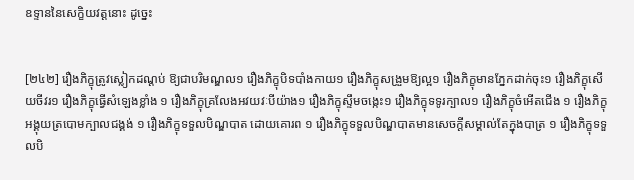ឧទ្ទាននៃសេក្ខិយវត្ដនោះ ដូច្នេះ


[២៤២] រឿងភិក្ខុត្រូវស្លៀកដណ្ដប់ ឱ្យជាបរិមណ្ឌល១ រឿងភិក្ខុបិទបាំងកាយ១ រឿងភិក្ខុសង្រួមឱ្យល្អ១ រឿងភិក្ខុមានភ្នែកដាក់ចុះ១ រឿងភិក្ខុសើយចីវរ១ រឿងភិក្ខុធ្វើសំឡេងខ្លាំង ១ រឿងភិក្ខុគ្រលែងអវយវៈបីយ៉ាង១ រឿងភិក្ខុស្ទឹមចង្កេះ១ រឿងភិក្ខុទទូរក្បាល១ រឿងភិក្ខុចំអើតជើង ១ រឿងភិក្ខុអង្គុយត្របោមក្បាលជង្គង់ ១ រឿងភិក្ខុទទួលបិណ្ឌបាត ដោយគោរព ១ រឿងភិក្ខុទទួលបិណ្ឌបាតមានសេចក្ដីសម្គាល់តែក្នុងបាត្រ ១ រឿងភិក្ខុទទួលបិ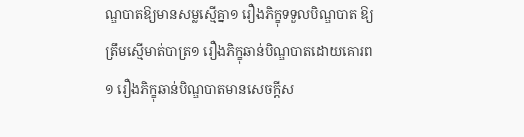ណ្ឌបាតឱ្យមានសម្លស្មើគ្នា១ រឿងភិក្ខុទទួលបិណ្ឌបាត ឱ្យត្រឹមស្មើមាត់បាត្រ១ រឿងភិក្ខុឆាន់បិណ្ឌបាតដោយគោរព១ រឿងភិក្ខុឆាន់បិណ្ឌបាតមានសេចក្ដីស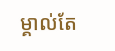ម្គាល់តែ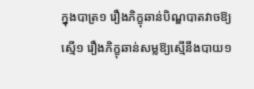ក្នុងបាត្រ១ រឿងភិក្ខុឆាន់បិណ្ឌបាតវាចឱ្យស្មើ១ រឿងភិក្ខុឆាន់សម្លឱ្យស្មើនឹងបាយ១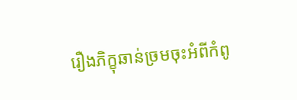រឿងភិក្ខុឆាន់ច្រមចុះអំពីកំពូ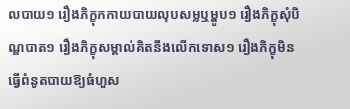លបាយ១ រឿងភិក្ខុកកាយបាយលុបសម្លឬម្ហូប១ រឿងភិក្ខុសុំបិណ្ឌបាត១ រឿងភិក្ខុសម្គាល់គិតនឹងលើកទោស១ រឿងភិក្ខុមិនធ្វើពំនូតបាយឱ្យធំហួស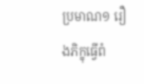ប្រមាណ១ រឿងភិក្ខុធ្វើពំ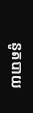នូតបាយ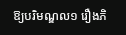ឱ្យបរិមណ្ឌល១ រឿងភិ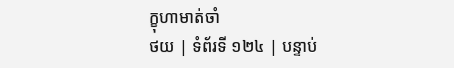ក្ខុហាមាត់ចាំ
ថយ | ទំព័រទី ១២៤ | បន្ទាប់